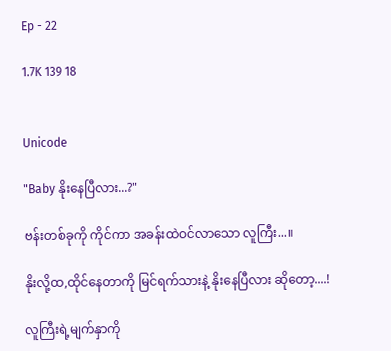Ep - 22

1.7K 139 18


Unicode

"Baby နိုးနေပြီလား...?"

ဗန်းတစ်ခုကို ကိုင်ကာ အခန်းထဲဝင်လာသော လူကြီး...။

နိုးလို့ထ,ထိုင်နေတာကို မြင်ရက်သားနဲ့ နိုးနေပြီလား ဆိုတော့....!

လူကြီးရဲ့မျက်နှာကို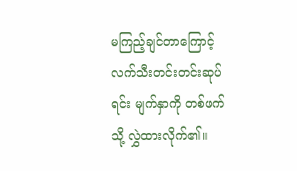မကြည့်ချင်တာကြောင့် လက်သီးတင်းတင်းဆုပ်ရင်း မျက်နှာကို တစ်ဖက်သို့ လွှဲထားလိုက်၏။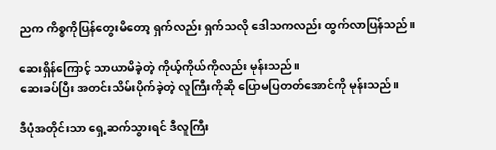ညက ကိစ္စကိုပြန်တွေးမိတော့ ရှက်လည်း ရှက်သလို ဒေါသကလည်း ထွက်လာပြန်သည်။

ဆေးရှိန်ကြောင့် သာယာမိခဲ့တဲ့ ကိုယ့်ကိုယ်ကိုလည်း မုန်းသည်။
ဆေးခပ်ပြီး အတင်းသိမ်းပိုက်ခဲ့တဲ့ လူကြီးကိုဆို ပြောမပြတတ်အောင်ကို မုန်းသည်။

ဒီပုံအတိုင်းသာ ရှေ့ဆက်သွားရင် ဒီလူကြီး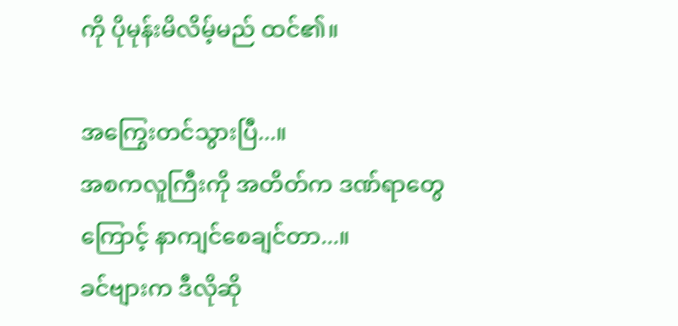ကို ပိုမုန်းမိလိမ့်မည် ထင်၏။

အကြွေးတင်သွားပြီ...။
အစကလူကြီးကို အတိတ်က ဒဏ်ရာတွေကြောင့် နာကျင်စေချင်တာ...။
ခင်ဗျားက ဒီလိုဆို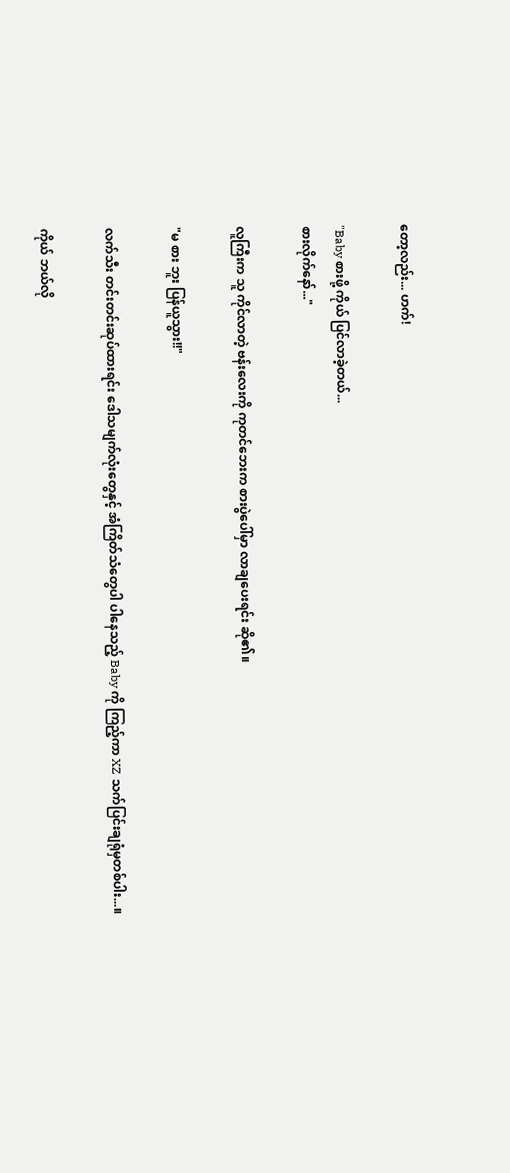တော့လည်း... ဟက်!

"Baby စားဖို့ ကိုယ် ပြင်လာခဲ့တယ်...
စားလိုက်နော်..."

လူကြီးက သူ ကိုင်လာတဲ့ ဗန်းလေးကို ကုတင်ဘေးက စားပွဲပေါ်မှာ လာချပေးရင်း ဆို၏။

"မ စား ဘူး ပြန်ယူသွား!!"

လက်သီး တင်းတင်းဆုပ်ထားရင်း ဒေါသမျက်လုံးတွေနှင့် အံကြိတ်သံတွေပါ ပါနေသည့် Baby ကို ကြည့်ကာ XZ သက်ပြင်းချရုံမှတစ်ပါး...။

ကိုယ် ဘယ်လို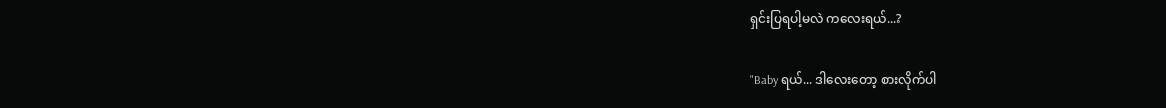ရှင်းပြရပါ့မလဲ ကလေးရယ်...?

"Baby ရယ်... ဒါလေးတော့ စားလိုက်ပါ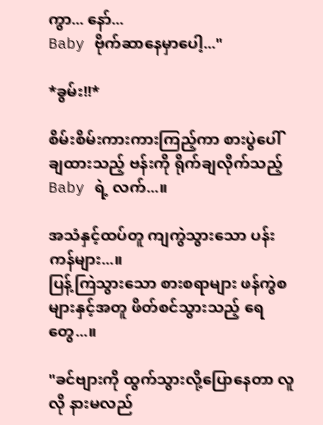ကွာ... နော်...
Baby ဗိုက်ဆာနေမှာပေါ့..."

*ခွမ်း!!*

စိမ်းစိမ်းကားကားကြည့်ကာ စားပွဲပေါ် ချထားသည့် ဗန်းကို ရိုက်ချလိုက်သည့် Baby ရဲ့ လက်...။

အသံနှင့်ထပ်တူ ကျကွဲသွားသော ပန်းကန်များ...။
ပြန့်ကြဲသွားသော စားစရာများ ဖန်ကွဲစများနှင့်အတူ ဖိတ်စင်သွားသည့် ရေတွေ...။

"ခင်ဗျားကို ထွက်သွားလို့ပြောနေတာ လူလို နားမလည်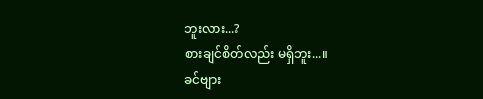ဘူးလား...?
စားချင်စိတ်လည်း မရှိဘူး...။
ခင်ဗျား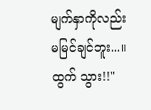မျက်နှာကိုလည်း မမြင်ချင်ဘူး...။
ထွက် သွား!!"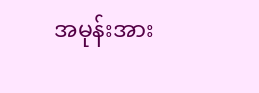အမုန်းအား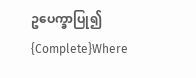ဥပေက္ခာပြု၍ {Complete}Where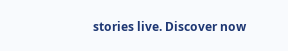stories live. Discover now